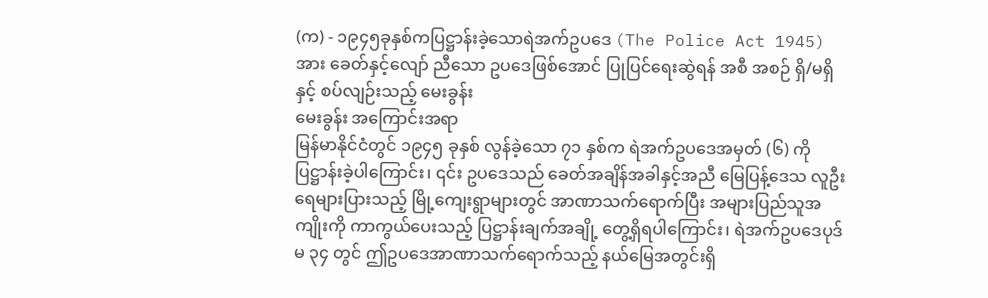(က) - ၁၉၄၅ခုနှစ်ကပြဋ္ဌာန်းခဲ့သောရဲအက်ဥပဒေ (The Police Act 1945) အား ခေတ်နှင့်လျော် ညီသော ဥပဒေဖြစ်အောင် ပြုပြင်ရေးဆွဲရန် အစီ အစဉ် ရှိ/မရှိ နှင့် စပ်လျဉ်းသည့် မေးခွန်း
မေးခွန်း အကြောင်းအရာ
မြန်မာနိုင်ငံတွင် ၁၉၄၅ ခုနှစ် လွန်ခဲ့သော ၇၁ နှစ်က ရဲအက်ဥပဒေအမှတ် (၆) ကို ပြဋ္ဌာန်းခဲ့ပါကြောင်း၊ ၎င်း ဥပဒေသည် ခေတ်အချိန်အခါနှင့်အညီ မြေပြန့်ဒေသ လူဦးရေများပြားသည့် မြို့ကျေးရွာများတွင် အာဏာသက်ရောက်ပြီး အများပြည်သူအကျိုးကို ကာကွယ်ပေးသည့် ပြဋ္ဌာန်းချက်အချို့ တွေ့ရှိရပါကြောင်း၊ ရဲအက်ဥပဒေပုဒ်မ ၃၄ တွင် ဤဥပဒေအာဏာသက်ရောက်သည့် နယ်မြေအတွင်းရှိ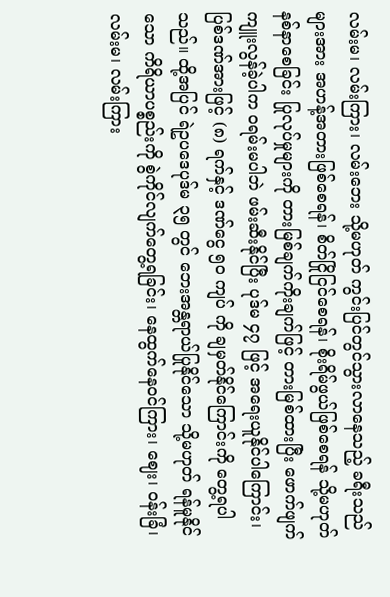လမ်းမ၊ လမ်းကြား၊ လမ်းဘေး သို့မဟုတ် ကွင်းပြင်တွင်သွားလာနေသည့် ခရီးသည်များအား အဟန့်အတားဖြစ်စေရန်၊ စိတ်ငြိုငြင်စေရန်၊ စိုးရိမ်ဖွယ်ဖြစ်စေရန် သို့မဟုတ် နစ်နာစေခြင်း ပြုလုပ်မှုများကို တားမြစ်ချက်ကိုးချက်ဖြင့် တားမြစ်ထားပြီး ဖောက်ဖျက်ကျူးလွန်ခဲ့ပါက ဝရမ်းမပါဘဲ ဖမ်းဆီးနိုင်ပြီး ပုဒ်မ ၄၇ ဖြင့် အရေးယူနိုင်ပါကြောင်း၊ ပြစ်ဒဏ်အားဖြင့် (၈) ရက်နှင့် ဒဏ်ငွေ ၅၀ ကျပ် ကို ချမှတ်နိုင်ကြောင်းကို တွေ့ရပါသည်။ ထို့အပြင် ရဲဥပဒေပုဒ်မ ၃၅ တွင် ဘေးအန္တရာယ်ပြုနိုင်သော သို့မဟုတ် ရန်မူနိုင်သော ကိရိယာပစ္စည်းကို စွဲကိုင်လျက်တွေ့ရခြင်း၊ နေထွက်နေဝင်ကြား၊ ဈေး၊ ဝန်းခြံ၊ လမ်းမ၊ လမ်းကြား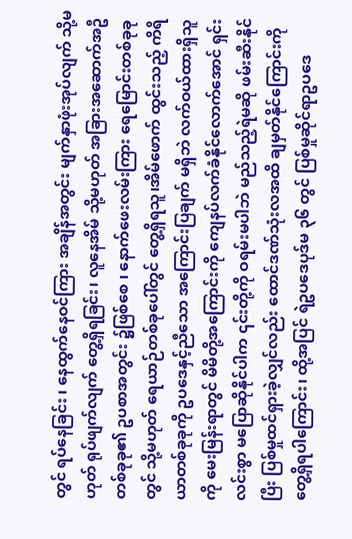တွင် ရပ်နေခြင်း ၊ နေထွက်နေဝင်ကြား အချိန်အတွင်း မျက်နှာဖုံးအုပ်လျက် သို့မဟုတ် ရုပ်ဖျက်လျက် တွေ့ရှိရခြင်း၊ လူနေအိမ် သို့မဟုတ် အခြားအဆောက်အဦ တစ်ခုခု၏ ဥပစာအတွင်း ၌ဖြစ်စေ ၊ နောက်ဖေးလမ်းကြား ရေမြောင်းတစ်ခုခုတွင် သို့မဟုတ် ရေယာဉ်တစ်ခုပေါ်တွင် တွေ့ရှိရသူ၊အိမ်ဖောက် ထွင်းသည့် ကိရိယာတစ်ခုခုကို ဥပဒေနှင့်ညီသော အကြောင်းပြချက် မရှိဘဲ လက်ဝယ်ထားရှိသူကို မေးမြန်းရာတွင် မိမိတို့အကြောင်းကို ကျေနပ်လက်ခံနိုင်လောက်အောင် ရှင်းလင်းစွာ မပြောဆိုနိုင်ပါက ၎င်းတို့ကို ဝရမ်းမပါဘဲ မည်သည့်ရဲမဆို ဖမ်းဆီးနိုင်ပြီး ပြစ်မှုထင်ရှားခဲ့လျှင်လည်း ထောင်ဒဏ်သုံးလအထိ ချမှတ်နိုင်ကြောင်းကို တွေ့ရှိရပါကြောင်း၊ ထို့အပြင် ရဲဥပဒေပုဒ်မ ၃၆ တွင် ပြစ်မှုဆိုင်ရာဥပဒေ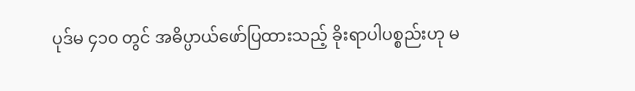ပုဒ်မ ၄၁၀ တွင် အဓိပ္ပာယ်ဖော်ပြထားသည့် ခိုးရာပါပစ္စည်းဟု မ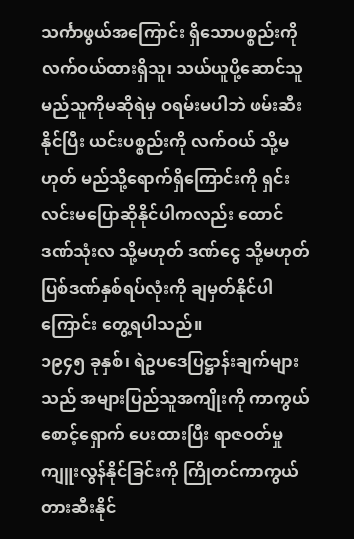သင်္ကာဖွယ်အကြောင်း ရှိသောပစ္စည်းကို လက်ဝယ်ထားရှိသူ၊ သယ်ယူပို့ဆောင်သူ မည်သူကိုမဆိုရဲမှ ဝရမ်းမပါဘဲ ဖမ်းဆီးနိုင်ပြီး ယင်းပစ္စည်းကို လက်ဝယ် သို့မဟုတ် မည်သို့ရောက်ရှိကြောင်းကို ရှင်းလင်းမပြောဆိုနိုင်ပါကလည်း ထောင်ဒဏ်သုံးလ သို့မဟုတ် ဒဏ်ငွေ သို့မဟုတ် ပြစ်ဒဏ်နှစ်ရပ်လုံးကို ချမှတ်နိုင်ပါကြောင်း တွေ့ရပါသည်။
၁၉၄၅ ခုနှစ်၊ ရဲဥပဒေပြဋ္ဌာန်းချက်များသည် အများပြည်သူအကျိုးကို ကာကွယ်စောင့်ရှောက် ပေးထားပြီး ရာဇဝတ်မှုကျူးလွန်နိုင်ခြင်းကို ကြိုတင်ကာကွယ်တားဆီးနိုင်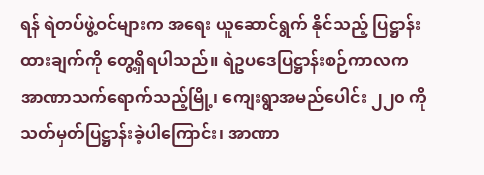ရန် ရဲတပ်ဖွဲ့ဝင်များက အရေး ယူဆောင်ရွက် နိုင်သည့် ပြဋ္ဌာန်းထားချက်ကို တွေ့ရှိရပါသည်။ ရဲဥပဒေပြဋ္ဌာန်းစဉ်ကာလက အာဏာသက်ရောက်သည့်မြို့၊ ကျေးရွာအမည်ပေါင်း ၂၂၀ ကို သတ်မှတ်ပြဋ္ဌာန်းခဲ့ပါကြောင်း၊ အာဏာ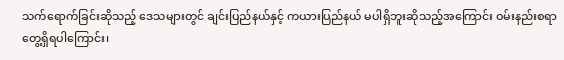သက်ရောက်ခြင်းဆိုသည့် ဒေသများတွင် ချင်းပြည်နယ်နှင့် ကယားပြည်နယ် မပါရှိဘူးဆိုသည့်အကြောင်း ဝမ်းနည်းစရာ တွေ့ရှိရပါကြောင်း၊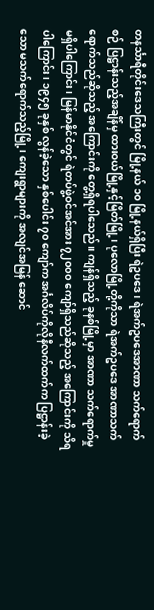တနင်္သာရီတိုင်းဒေသကြီးတွင် မြို့နယ် ၁၀ မြို့နယ်ရှိပြီး ရဲဥပဒေ၊ ရဲအက်ဥပဒေအာဏာ သက်ရောက်စဉ် ပြဋ္ဌာန်းသည့်အချိန်မှ ထားဝယ်မြို့နှင့်မြိတ်မြို့၊ ပုလောမြို့တို့ကိုသာ ရဲအက်ဥပဒေ အာဏာသက်ရောက်သည်ဆိုသည့် အကြောင်းကို တွေ့ရှိရပါသေည်။ ကျန်ရှိသည့် ခုနစ်မြို့မှာ အာဏာ သက်ရောက်မှု မရှိပါကြောင်း၊ မြန်မာနိုင်ငံတွင် ရဲတပ်ဖွဲ့ဝင်အင်အား ၇၂၀၀၀ ကျော်ရှိသည်ဆိုသည့် အကြောင်းကို သိရပါကြောင်း၊ ၁၉၄၅ ခုနှစ် လွန်ခဲ့သော နှစ်ပေါင်း ၇၀ ကျော်က အင်္ဂလိပ်ကိုလိုနီလက်ထက်က ပြဋ္ဌာန်းခဲ့သော မသက်ရောက်သည့်မြို့၊ ကျေးရွာများကို အလျင်အမြန် ဆောင်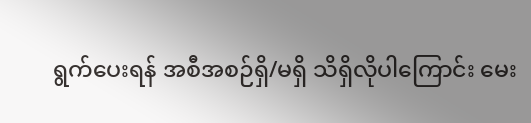ရွက်ပေးရန် အစီအစဉ်ရှိ/မရှိ သိရှိလိုပါကြောင်း မေး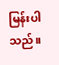မြန်းပါသည်။